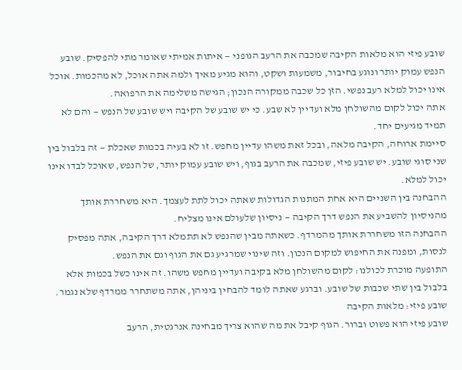שובע פיזי הוא מלאות הקיבה שמכבה את הרעב הגופני — איתות אמיתי שאומר מתי להפסיק. שובע הנפש עמוק יותר ונוגע בחיבור, משמעות ושקט, והוא מגיע מאיך ולמה אתה אוכל, לא מהכמות. אוכל אינו יכול למלא רעב נפשי. הזן כל שכבה ממקורה הנכון; הגישה משלימה את הרפואה.
אתה יכול לקום מהשולחן מלא ועדיין לא שבע. כי יש שובע של הקיבה ויש שובע של הנפש — והם לא תמיד מגיעים יחד.
סיימת ארוחה, הקיבה מלאה, ובכל זאת משהו עדיין מחפש. זו לא בעיה בכמות שאכלת — זה בלבול בין שני סוגי שובע. יש שובע פיזי, שמכבה את הרעב בגוף, ויש שובע עמוק יותר, של הנפש, שאוכל לבדו אינו יכול למלא.
ההבחנה בין השניים היא אחת המתנות הגדולות שאתה יכול לתת לעצמך. היא משחררת אותך מהניסיון להשביע את הנפש דרך הקיבה — ניסיון שלעולם אינו מצליח.
ההבחנה הזו משחררת אותך מהמרדף. כשאתה מבין שהנפש לא תתמלא דרך הקיבה, אתה מפסיק לנסות, ומפנה את החיפוש למקום הנכון. וזה שינוי שמרגיע גם את הגוף וגם את הנפש.
התופעה מוכרת לכולנו: לקום מהשולחן מלא בקיבה ועדיין מחפש משהו. זה אינו כשל בכמות אלא בלבול בין שתי שכבות של שובע. וברגע שאתה לומד להבחין ביניהן, אתה משתחרר ממרדף שלא נגמר.
שובע פיזי: מלאות הקיבה
שובע פיזי הוא פשוט וברור. הגוף קיבל את מה שהוא צריך מבחינה אנרגטית, הרעב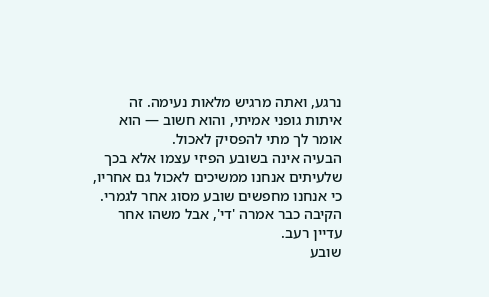נרגע, ואתה מרגיש מלאות נעימה. זה איתות גופני אמיתי, והוא חשוב — הוא אומר לך מתי להפסיק לאכול.
הבעיה אינה בשובע הפיזי עצמו אלא בכך שלעיתים אנחנו ממשיכים לאכול גם אחריו, כי אנחנו מחפשים שובע מסוג אחר לגמרי. הקיבה כבר אמרה 'די', אבל משהו אחר עדיין רעב.
שובע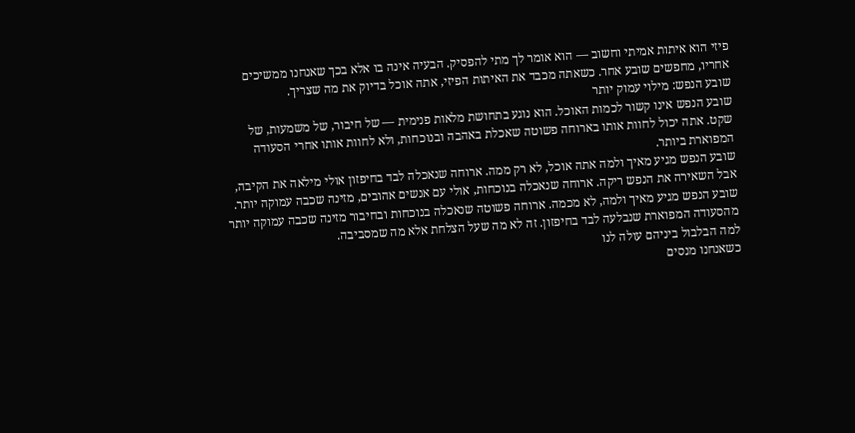פיזי הוא איתות אמיתי וחשוב — הוא אומר לך מתי להפסיק. הבעיה אינה בו אלא בכך שאנחנו ממשיכים אחריו, מחפשים שובע אחר. כשאתה מכבד את האיתות הפיזי, אתה אוכל בדיוק את מה שצריך.
שובע הנפש: מילוי עמוק יותר
שובע הנפש אינו קשור לכמות האוכל. הוא נוגע בתחושת מלאות פנימית — של חיבור, של משמעות, של שקט. אתה יכול לחוות אותו בארוחה פשוטה שאכלת באהבה ובנוכחות, ולא לחוות אותו אחרי הסעודה המפוארת ביותר.
שובע הנפש מגיע מאיך ולמה אתה אוכל, לא רק ממה. ארוחה שנאכלה לבד בחיפזון אולי מילאה את הקיבה, אבל השאירה את הנפש ריקה. ארוחה שנאכלה בנוכחות, אולי עם אנשים אהובים, מזינה שכבה עמוקה יותר.
שובע הנפש מגיע מאיך ולמה, לא מכמה. ארוחה פשוטה שנאכלה בנוכחות ובחיבור מזינה שכבה עמוקה יותר מהסעודה המפוארת שנבלעה לבד בחיפזון. זה לא מה שעל הצלחת אלא מה שמסביבה.
למה הבלבול ביניהם עולה לנו
כשאנחנו מנסים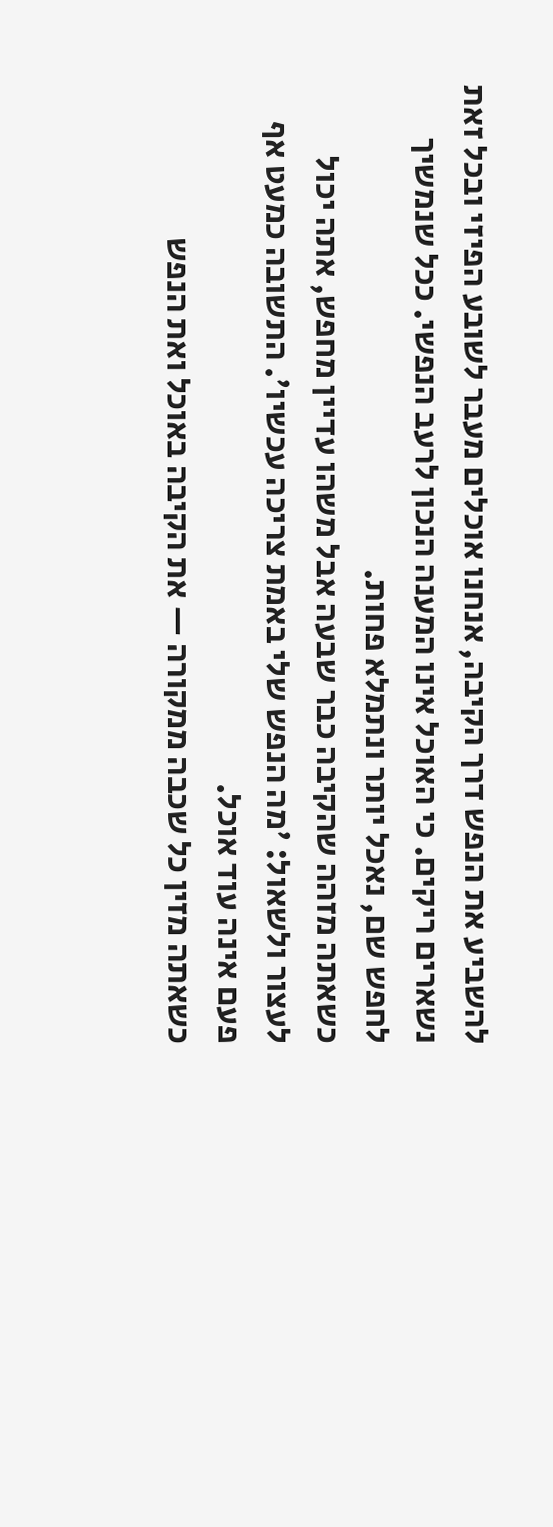להשביע את הנפש דרך הקיבה, אנחנו אוכלים מעבר לשובע הפיזי ובכל זאת נשארים ריקים. כי האוכל אינו המענה הנכון לרעב הנפשי. ככל שנמשיך לחפש שם, נאכל יותר ונתמלא פחות.
כשאתה מזהה שהקיבה כבר שבעה אבל משהו עדיין מחפש, אתה יכול לעצור ולשאול: 'מה הנפש שלי באמת צריכה עכשיו'. התשובה כמעט אף פעם אינה עוד אוכל.
כשאתה מזין כל שכבה ממקורה — את הקיבה באוכל ואת הנפש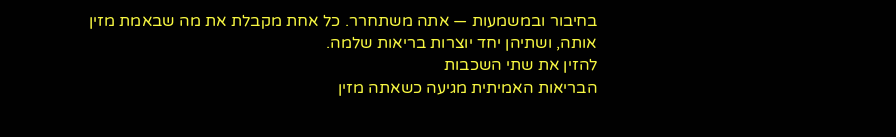בחיבור ובמשמעות — אתה משתחרר. כל אחת מקבלת את מה שבאמת מזין אותה, ושתיהן יחד יוצרות בריאות שלמה.
להזין את שתי השכבות
הבריאות האמיתית מגיעה כשאתה מזין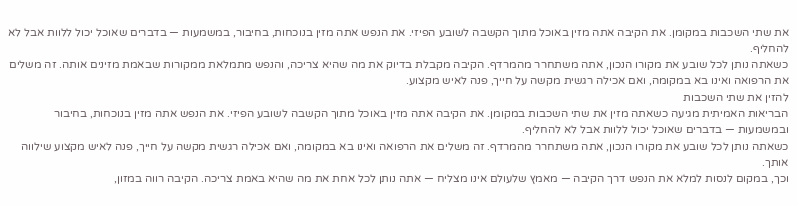את שתי השכבות במקומן. את הקיבה אתה מזין באוכל מתוך הקשבה לשובע הפיזי. את הנפש אתה מזין בנוכחות, בחיבור, במשמעות — בדברים שאוכל יכול ללוות אבל לא להחליף.
כשאתה נותן לכל שובע את מקורו הנכון, אתה משתחרר מהמרדף. הקיבה מקבלת בדיוק את מה שהיא צריכה, והנפש מתמלאת ממקורות שבאמת מזינים אותה. זה משלים את הרפואה ואינו בא במקומה, ואם אכילה רגשית מקשה על חייך, פנה לאיש מקצוע.
להזין את שתי השכבות
הבריאות האמיתית מגיעה כשאתה מזין את שתי השכבות במקומן. את הקיבה אתה מזין באוכל מתוך הקשבה לשובע הפיזי. את הנפש אתה מזין בנוכחות, בחיבור ובמשמעות — בדברים שאוכל יכול ללוות אבל לא להחליף.
כשאתה נותן לכל שובע את מקורו הנכון, אתה משתחרר מהמרדף. זה משלים את הרפואה ואינו בא במקומה, ואם אכילה רגשית מקשה על חייך, פנה לאיש מקצוע שילווה אותך.
וכך, במקום לנסות למלא את הנפש דרך הקיבה — מאמץ שלעולם אינו מצליח — אתה נותן לכל אחת את מה שהיא באמת צריכה. הקיבה רווה במזון,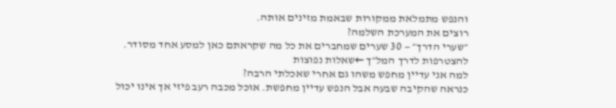והנפש מתמלאת ממקורות שבאמת מזינים אותה.
רוצים את המערכת השלמה?
״שערי הדרך״ — 30 שערים שמחברים את כל מה שקראתם כאן למסע אחד מסודר.
להצטרפות לדרך המל״ך ←שאלות נפוצות
למה אני עדיין מחפש משהו גם אחרי שאכלתי הרבה?
כנראה שהקיבה שבעה אבל הנפש עדיין מחפשת. אוכל מכבה רעב פיזי אך אינו יכול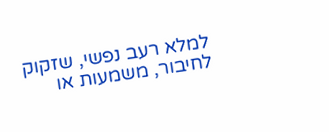למלא רעב נפשי, שזקוק לחיבור, משמעות או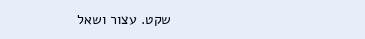שקט. עצור ושאל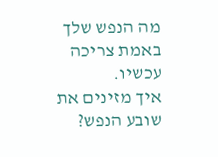מה הנפש שלך באמת צריכה עכשיו.
איך מזינים את שובע הנפש?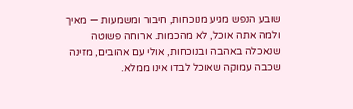שובע הנפש מגיע מנוכחות, חיבור ומשמעות — מאיך ולמה אתה אוכל, לא מהכמות. ארוחה פשוטה שנאכלה באהבה ובנוכחות, אולי עם אהובים, מזינה שכבה עמוקה שאוכל לבדו אינו ממלא.